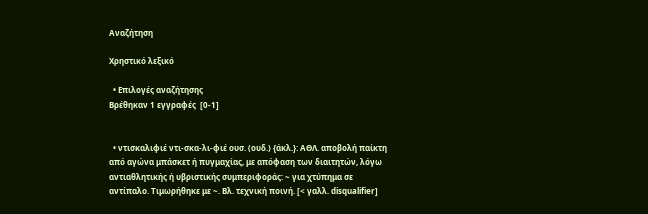Αναζήτηση

Χρηστικό λεξικό

  • Επιλογές αναζήτησης
Βρέθηκαν 1 εγγραφές  [0-1]


  • ντισκαλιφιέ ντι-σκα-λι-φιέ ουσ. (ουδ.) {άκλ.}: ΑΘΛ. αποβολή παίκτη από αγώνα μπάσκετ ή πυγμαχίας, με απόφαση των διαιτητών, λόγω αντιαθλητικής ή υβριστικής συμπεριφοράς: ~ για χτύπημα σε αντίπαλο. Τιμωρήθηκε με ~. Βλ. τεχνική ποινή. [< γαλλ. disqualifier]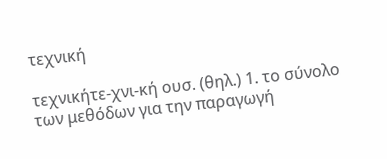τεχνική

τεχνικήτε-χνι-κή ουσ. (θηλ.) 1. το σύνολο των μεθόδων για την παραγωγή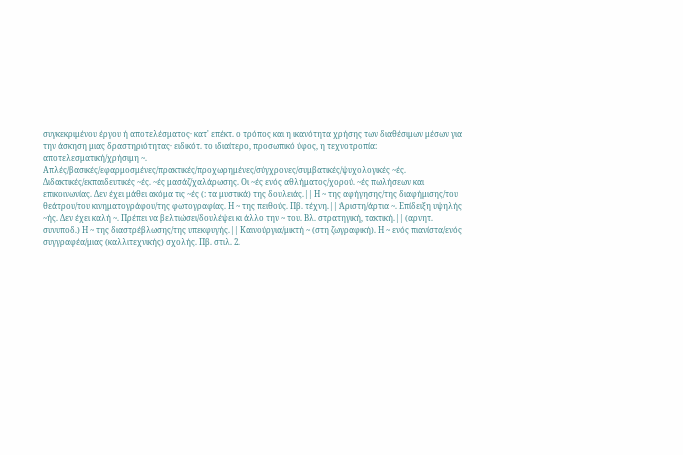συγκεκριμένου έργου ή αποτελέσματος· κατ' επέκτ. ο τρόπος και η ικανότητα χρήσης των διαθέσιμων μέσων για την άσκηση μιας δραστηριότητας· ειδικότ. το ιδιαίτερο, προσωπικό ύφος, η τεχνοτροπία: αποτελεσματική/χρήσιμη ~. Απλές/βασικές/εφαρμοσμένες/πρακτικές/προχωρημένες/σύγχρονες/συμβατικές/ψυχολογικές ~ές. Διδακτικές/εκπαιδευτικές ~ές. ~ές μασάζ/χαλάρωσης. Οι ~ές ενός αθλήματος/χορού. ~ές πωλήσεων και επικοινωνίας. Δεν έχει μάθει ακόμα τις ~ές (: τα μυστικά) της δουλειάς.|| Η ~ της αφήγησης/της διαφήμισης/του θεάτρου/του κινηματογράφου/της φωτογραφίας. Η ~ της πειθούς. Πβ. τέχνη.|| Άριστη/άρτια ~. Επίδειξη υψηλής ~ής. Δεν έχει καλή ~. Πρέπει να βελτιώσει/δουλέψει κι άλλο την ~ του. Βλ. στρατηγική, τακτική.|| (αρνητ. συνυποδ.) Η ~ της διαστρέβλωσης/της υπεκφυγής.|| Καινούργια/μικτή ~ (στη ζωγραφική). Η ~ ενός πιανίστα/ενός συγγραφέα/μιας (καλλιτεχνικής) σχολής. Πβ. στιλ. 2.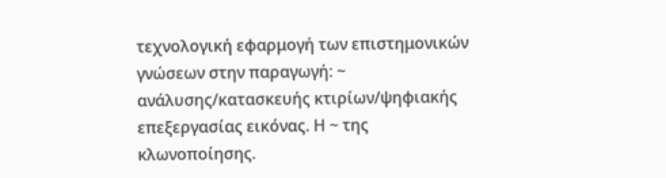τεχνολογική εφαρμογή των επιστημονικών γνώσεων στην παραγωγή: ~ ανάλυσης/κατασκευής κτιρίων/ψηφιακής επεξεργασίας εικόνας. Η ~ της κλωνοποίησης.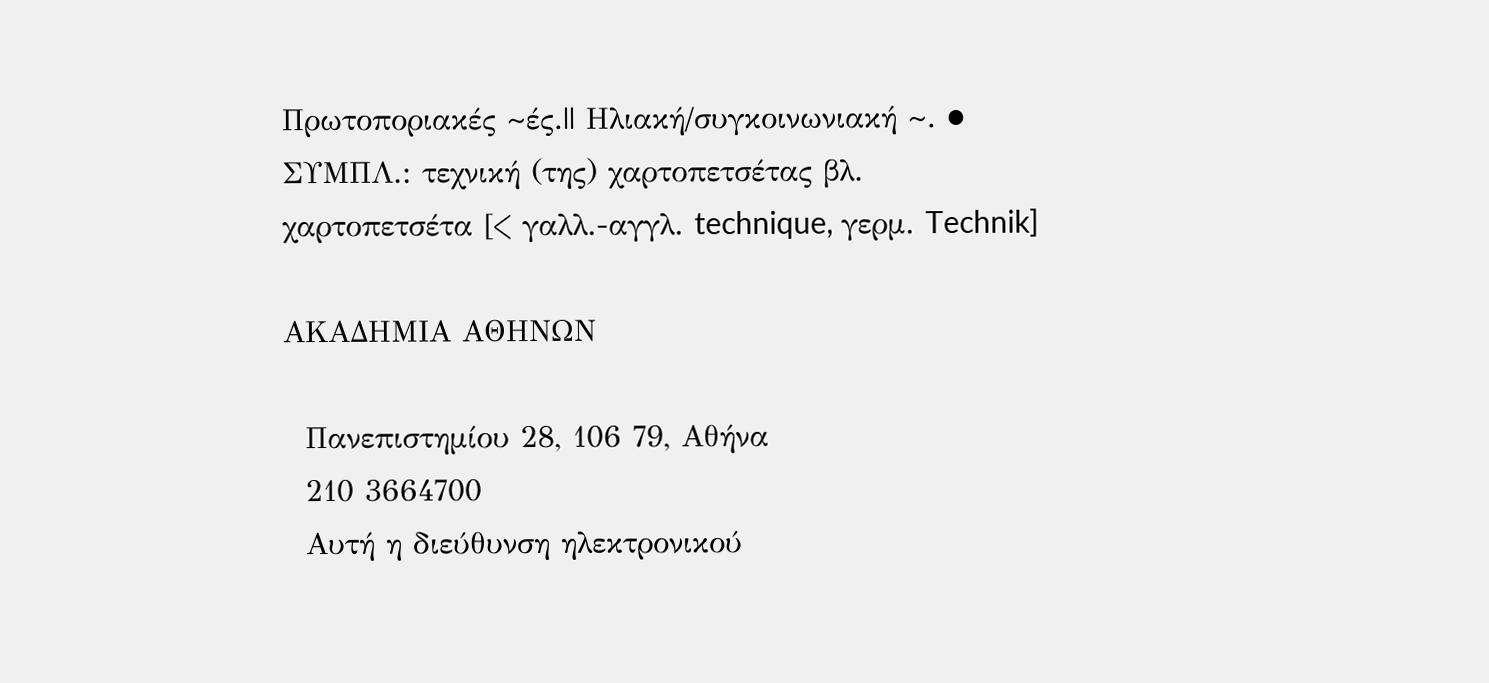Πρωτοποριακές ~ές.|| Ηλιακή/συγκοινωνιακή ~. ● ΣΥΜΠΛ.: τεχνική (της) χαρτοπετσέτας βλ. χαρτοπετσέτα [< γαλλ.-αγγλ. technique, γερμ. Technik]

ΑΚΑΔΗΜΙΑ ΑΘΗΝΩΝ

  Πανεπιστημίου 28, 106 79, Αθήνα
  210 3664700
  Αυτή η διεύθυνση ηλεκτρονικού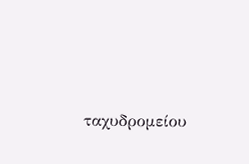ταχυδρομείου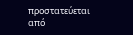προστατεύεται από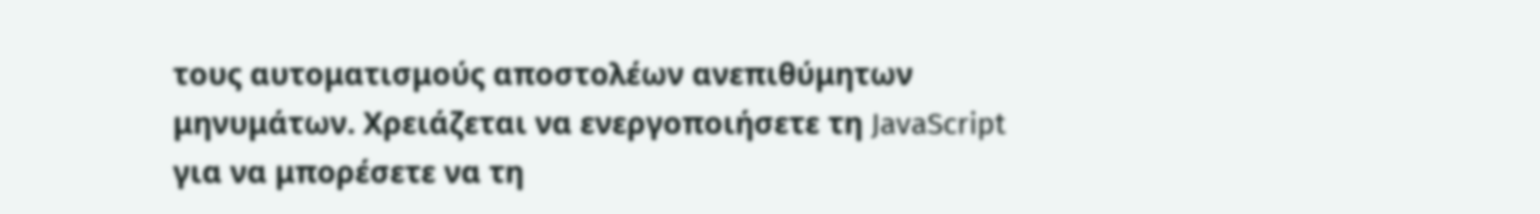τους αυτοματισμούς αποστολέων ανεπιθύμητων μηνυμάτων. Χρειάζεται να ενεργοποιήσετε τη JavaScript για να μπορέσετε να τη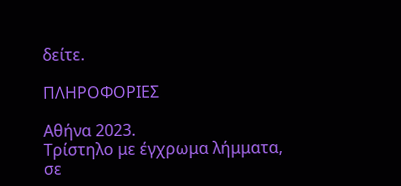δείτε.

ΠΛΗΡΟΦΟΡΙΕΣ

Αθήνα 2023.
Τρίστηλο με έγχρωμα λήμματα, σε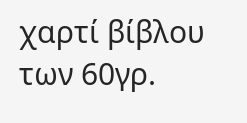χαρτί βίβλου των 60γρ.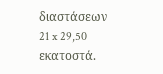διαστάσεων 21 x 29,50 εκατοστά.